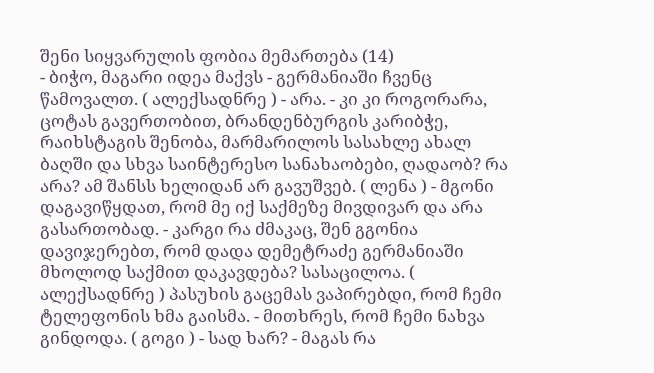შენი სიყვარულის ფობია მემართება (14)
- ბიჭო, მაგარი იდეა მაქვს - გერმანიაში ჩვენც წამოვალთ. ( ალექსადნრე ) - არა. - კი კი როგორარა, ცოტას გავერთობით, ბრანდენბურგის კარიბჭე, რაიხსტაგის შენობა, მარმარილოს სასახლე ახალ ბაღში და სხვა საინტერესო სანახაობები, ღადაობ? რა არა? ამ შანსს ხელიდან არ გავუშვებ. ( ლენა ) - მგონი დაგავიწყდათ, რომ მე იქ საქმეზე მივდივარ და არა გასართობად. - კარგი რა ძმაკაც, შენ გგონია დავიჯერებთ, რომ დადა დემეტრაძე გერმანიაში მხოლოდ საქმით დაკავდება? სასაცილოა. ( ალექსადნრე ) პასუხის გაცემას ვაპირებდი, რომ ჩემი ტელეფონის ხმა გაისმა. - მითხრეს, რომ ჩემი ნახვა გინდოდა. ( გოგი ) - სად ხარ? - მაგას რა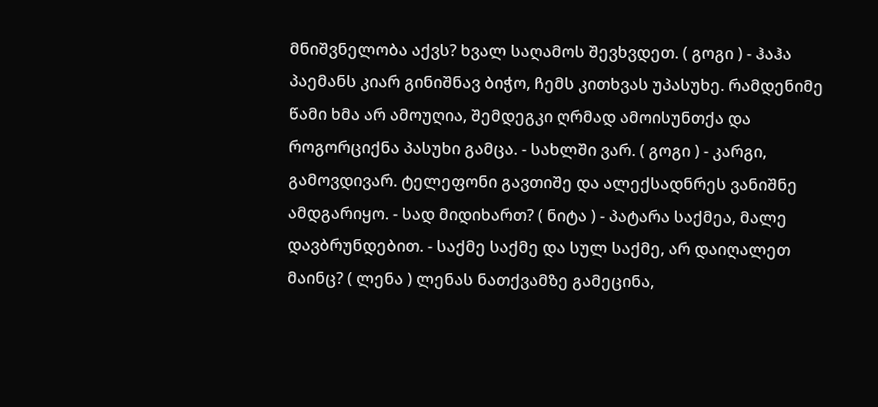მნიშვნელობა აქვს? ხვალ საღამოს შევხვდეთ. ( გოგი ) - ჰაჰა პაემანს კიარ გინიშნავ ბიჭო, ჩემს კითხვას უპასუხე. რამდენიმე წამი ხმა არ ამოუღია, შემდეგკი ღრმად ამოისუნთქა და როგორციქნა პასუხი გამცა. - სახლში ვარ. ( გოგი ) - კარგი, გამოვდივარ. ტელეფონი გავთიშე და ალექსადნრეს ვანიშნე ამდგარიყო. - სად მიდიხართ? ( ნიტა ) - პატარა საქმეა, მალე დავბრუნდებით. - საქმე საქმე და სულ საქმე, არ დაიღალეთ მაინც? ( ლენა ) ლენას ნათქვამზე გამეცინა,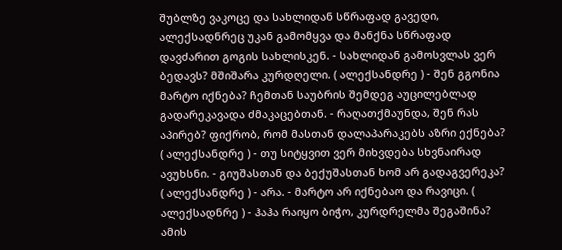შუბლზე ვაკოცე და სახლიდან სწრაფად გავედი, ალექსადნრეც უკან გამომყვა და მანქნა სწრაფად დავძარით გოგის სახლისკენ. - სახლიდან გამოსვლას ვერ ბედავს? მშიშარა კურდღელი. ( ალექსანდრე ) - შენ გგონია მარტო იქნება? ჩემთან საუბრის შემდეგ აუცილებლად გადარეკავადა ძმაკაცებთან. - რაღათქმაუნდა, შენ რას აპირებ? ფიქრობ, რომ მასთან დალაპარაკებს აზრი ექნება? ( ალექსანდრე ) - თუ სიტყვით ვერ მიხვდება სხვნაირად ავუხსნი. - გიუშასთან და ბექუშასთან ხომ არ გადაგვერეკა? ( ალექსანდრე ) - არა. - მარტო არ იქნებაო და რავიცი. ( ალექსადნრე ) - ჰაჰა რაიყო ბიჭო, კურდრელმა შეგაშინა? ამის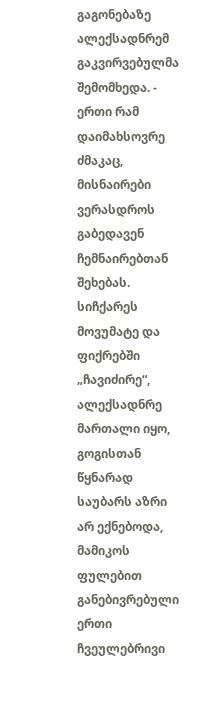გაგონებაზე ალექსადნრემ გაკვირვებულმა შემომხედა. - ერთი რამ დაიმახსოვრე ძმაკაც, მისნაირები ვერასდროს გაბედავენ ჩემნაირებთან შეხებას. სიჩქარეს მოვუმატე და ფიქრებში „ჩავიძირე“, ალექსადნრე მართალი იყო, გოგისთან წყნარად საუბარს აზრი არ ექნებოდა, მამიკოს ფულებით განებივრებული ერთი ჩვეულებრივი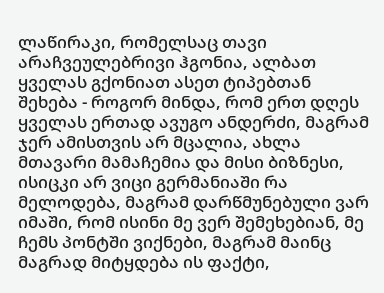ლაწირაკი, რომელსაც თავი არაჩვეულებრივი ჰგონია, ალბათ ყველას გქონიათ ასეთ ტიპებთან შეხება - როგორ მინდა, რომ ერთ დღეს ყველას ერთად ავუგო ანდერძი, მაგრამ ჯერ ამისთვის არ მცალია, ახლა მთავარი მამაჩემია და მისი ბიზნესი, ისიცკი არ ვიცი გერმანიაში რა მელოდება, მაგრამ დარწმუნებული ვარ იმაში, რომ ისინი მე ვერ შემეხებიან, მე ჩემს პონტში ვიქნები, მაგრამ მაინც მაგრად მიტყდება ის ფაქტი,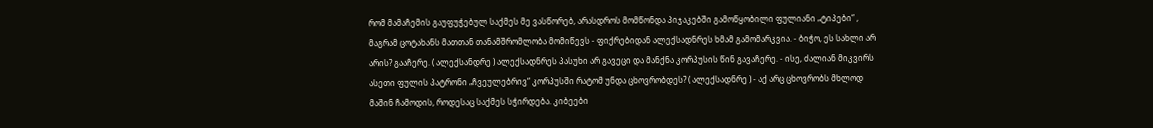რომ მამაჩემის გაუფუჭებულ საქმეს მე ვასწორებ, არასდროს მომწონდა პიჯაკებში გამოწყობილი ფულიანი „ტიპები“ , მაგრამ ცოტახანს მათთან თანამშრომლობა მომიწევს - ფიქრებიდან ალექსადნრეს ხმამ გამომარკვია. - ბიჭო, ეს სახლი არ არის? გააჩერე. ( ალექსანდრე ) ალექსადნრეს პასუხი არ გავეცი და მანქნა კორპუსის წინ გავაჩერე. - ისე, ძალიან მიკვირს ასეთი ფულის პატრონი „ჩვეულებრივ“ კორპუსში რატომ უნდა ცხოვრობდეს? ( ალექსადნრე ) - აქ არც ცხოვრობს მხლოდ მაშინ ჩამოდის, როდესაც საქმეს სჭირდება. კიბეები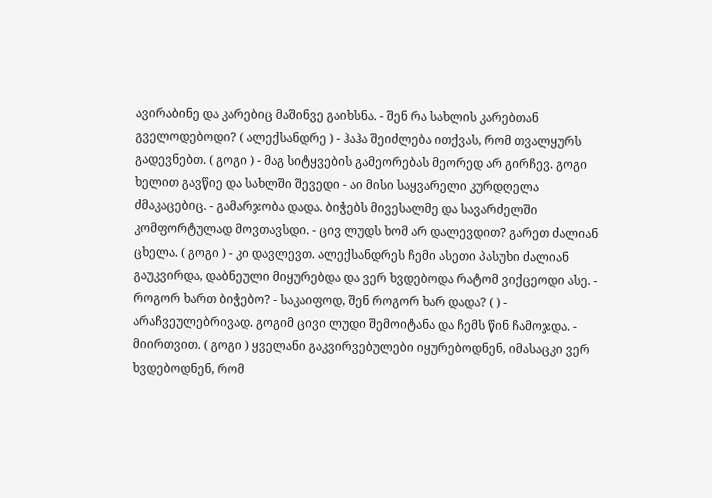ავირაბინე და კარებიც მაშინვე გაიხსნა. - შენ რა სახლის კარებთან გველოდებოდი? ( ალექსანდრე ) - ჰაჰა შეიძლება ითქვას, რომ თვალყურს გადევნებთ. ( გოგი ) - მაგ სიტყვების გამეორებას მეორედ არ გირჩევ. გოგი ხელით გავწიე და სახლში შევედი - აი მისი საყვარელი კურდღელა ძმაკაცებიც. - გამარჯობა დადა. ბიჭებს მივესალმე და სავარძელში კომფორტულად მოვთავსდი. - ცივ ლუდს ხომ არ დალევდით? გარეთ ძალიან ცხელა. ( გოგი ) - კი დავლევთ. ალექსანდრეს ჩემი ასეთი პასუხი ძალიან გაუკვირდა, დაბნეული მიყურებდა და ვერ ხვდებოდა რატომ ვიქცეოდი ასე. - როგორ ხართ ბიჭებო? - საკაიფოდ, შენ როგორ ხარ დადა? ( ) - არაჩვეულებრივად. გოგიმ ცივი ლუდი შემოიტანა და ჩემს წინ ჩამოჯდა. - მიირთვით. ( გოგი ) ყველანი გაკვირვებულები იყურებოდნენ, იმასაცკი ვერ ხვდებოდნენ, რომ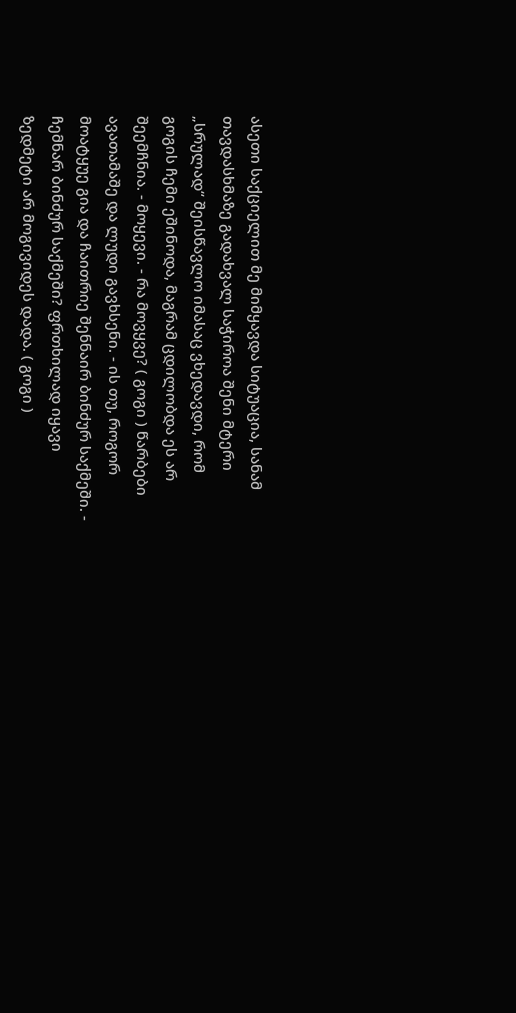ასეთი საქციელით მე მიმყავდა სიტუაცია, სანამ თავდასხმაზე გადახვალ საჭიროა შენი მტერი „სრულად“ შეისწავლო იმასაც ვხედავდი, რომ გოგის ჩემი ეშინოდა, მაგრამ ცდილობდა ეს არ შეემჩნია. - მოყევი. - რა მოვყვე? ( გოგი ) წარბები ავათამაშე და ლუდი გავხსენი. - ის თუ, როგორ მოატყუე გია და ჩაითრიე შენნაირ ბინძურ საქმეში. - ჩემნარ ბინძურ საქმეში? ფრთხილად იყავი ზედმეტი არ მოგივიდეს დადა. ( გოგი )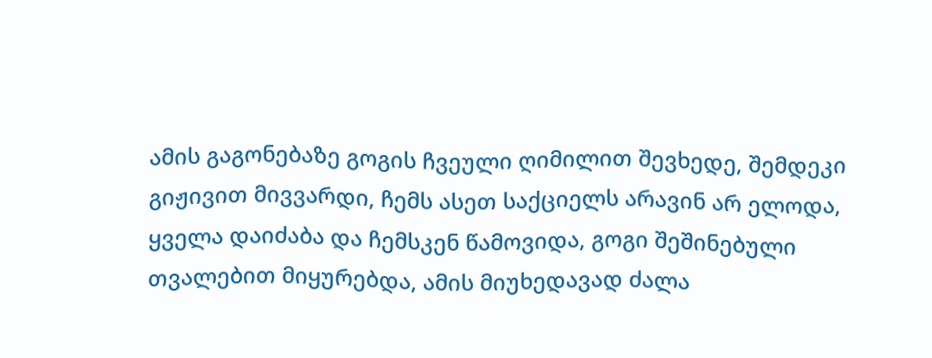ამის გაგონებაზე გოგის ჩვეული ღიმილით შევხედე, შემდეკი გიჟივით მივვარდი, ჩემს ასეთ საქციელს არავინ არ ელოდა, ყველა დაიძაბა და ჩემსკენ წამოვიდა, გოგი შეშინებული თვალებით მიყურებდა, ამის მიუხედავად ძალა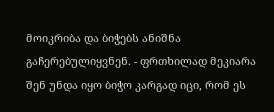მოიკრიბა და ბიჭებს ანიშნა გაჩერებულიყვნენ. - ფრთხილად მეკიარა შენ უნდა იყო ბიჭო კარგად იცი, რომ ეს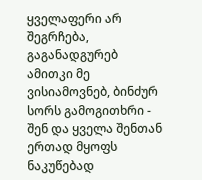ყველაფერი არ შეგრჩება, გაგანადგურებ ამითკი მე ვისიამოვნებ, ბინძურ სორს გამოგითხრი - შენ და ყველა შენთან ერთად მყოფს ნაკუწებად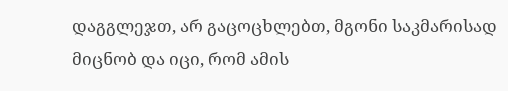დაგგლეჯთ, არ გაცოცხლებთ, მგონი საკმარისად მიცნობ და იცი, რომ ამის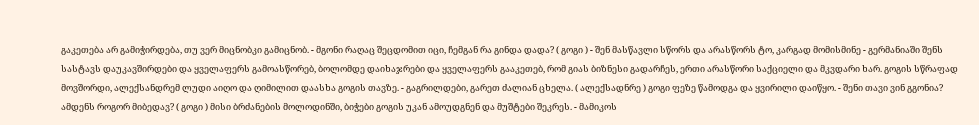გაკეთება არ გამიჭირდება, თუ ვერ მიცნობკი გამიცნობ. - მგონი რაღაც შეცდომით იცი, ჩემგან რა გინდა დადა? ( გოგი ) - შენ მასწავლი სწორს და არასწორს ტო, კარგად მომისმინე - გერმანიაში შენს სასტავს დაუკავშირდები და ყველაფერს გამოასწორებ, ბოლომდე დაიხაჯრები და ყველაფერს გააკეთებ, რომ გიას ბიზნესი გადარჩეს, ერთი არასწორი საქციელი და მკვდარი ხარ. გოგის სწრაფად მოვშორდი, ალექსანდრემ ლუდი აიღო და ღიმილით დაასხა გოგის თავზე. - გაგრილდები, გარეთ ძალიან ცხელა. ( ალექსადნრე ) გოგი ფეზე წამოდგა და ყვირილი დაიწყო. - შენი თავი ვინ გგონია? ამდენს როგორ მიბედავ? ( გოგი ) მისი ბრძანების მოლოდინში, ბიჭები გოგის უკან ამოუდგნენ და მუშტები შეკრეს. - მამიკოს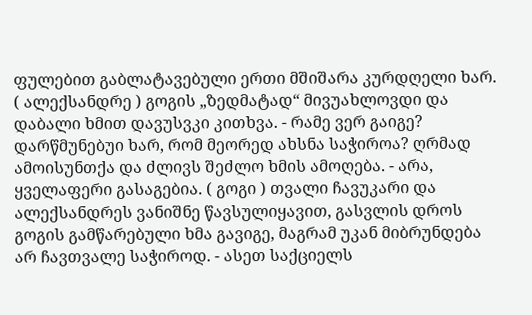ფულებით გაბლატავებული ერთი მშიშარა კურდღელი ხარ. ( ალექსანდრე ) გოგის „ზედმატად“ მივუახლოვდი და დაბალი ხმით დავუსვკი კითხვა. - რამე ვერ გაიგე? დარწმუნებუი ხარ, რომ მეორედ ახსნა საჭიროა? ღრმად ამოისუნთქა და ძლივს შეძლო ხმის ამოღება. - არა, ყველაფერი გასაგებია. ( გოგი ) თვალი ჩავუკარი და ალექსანდრეს ვანიშნე წავსულიყავით, გასვლის დროს გოგის გამწარებული ხმა გავიგე, მაგრამ უკან მიბრუნდება არ ჩავთვალე საჭიროდ. - ასეთ საქციელს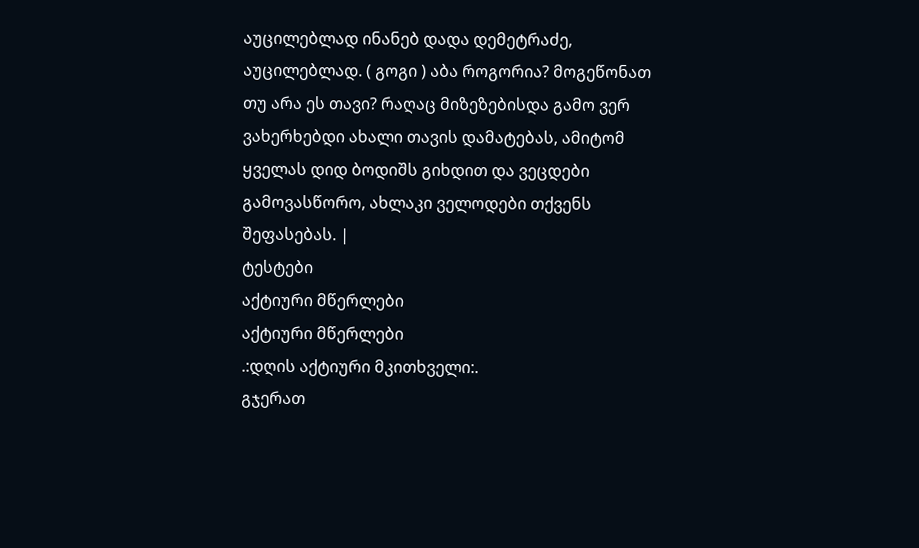აუცილებლად ინანებ დადა დემეტრაძე, აუცილებლად. ( გოგი ) აბა როგორია? მოგეწონათ თუ არა ეს თავი? რაღაც მიზეზებისდა გამო ვერ ვახერხებდი ახალი თავის დამატებას, ამიტომ ყველას დიდ ბოდიშს გიხდით და ვეცდები გამოვასწორო, ახლაკი ველოდები თქვენს შეფასებას. |
ტესტები
აქტიური მწერლები
აქტიური მწერლები
.:დღის აქტიური მკითხველი:.
გჯერათ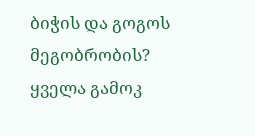ბიჭის და გოგოს მეგობრობის?
ყველა გამოკ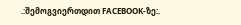.:შემოგვიერთდით FACEBOOK-ზე:.